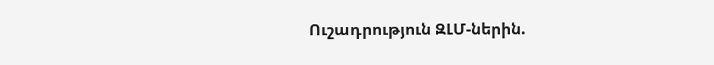Ուշադրություն ԶԼՄ-ներին.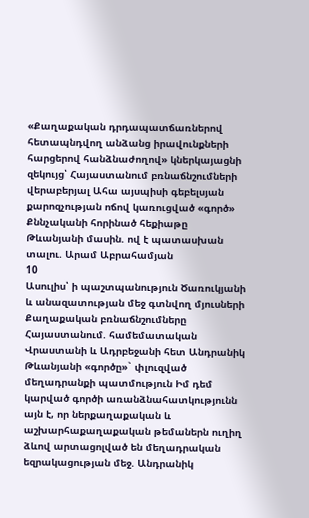«Քաղաքական դրդապատճառներով հետապնդվող անձանց իրավունքների հարցերով հանձնաժողով» կներկայացնի զեկույց՝ Հայաստանում բռնաճնշումների վերաբերյալ Ահա այսպիսի գեբելսյան քարոզչության ոճով կառուցված «գործ» Քննչականի հորինած հեքիաթը Թևանյանի մասին. ով է պատասխան տալու. Արամ Աբրահամյան
10
Ասուլիս՝ ի պաշտպանություն Ծառուկյանի և անազատության մեջ գտնվող մյուսների Քաղաքական բռնաճնշումները Հայաստանում. համեմատական Վրաստանի և Ադրբեջանի հետ Անդրանիկ Թևանյանի «գործը»` փլուզված մեղադրանքի պատմություն Իմ դեմ կարված գործի առանձնահատկությունն այն է, որ ներքաղաքական և աշխարհաքաղաքական թեմաներն ուղիղ ձևով արտացոլված են մեղադրական եզրակացության մեջ. Անդրանիկ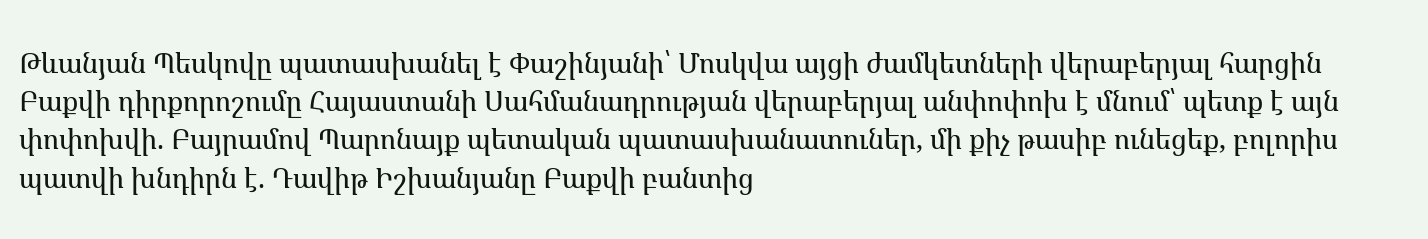Թևանյան Պեսկովը պատասխանել է Փաշինյանի՝ Մոսկվա այցի ժամկետների վերաբերյալ հարցին Բաքվի դիրքորոշումը Հայաստանի Սահմանադրության վերաբերյալ անփոփոխ է մնում՝ պետք է այն փոփոխվի. Բայրամով Պարոնայք պետական պատասխանատուներ, մի քիչ թասիբ ունեցեք, բոլորիս պատվի խնդիրն է. Դավիթ Իշխանյանը Բաքվի բանտից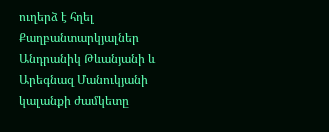ուղերձ է հղել Քաղբանտարկյալներ Անդրանիկ Թևանյանի և Արեգնազ Մանուկյանի կալանքի ժամկետը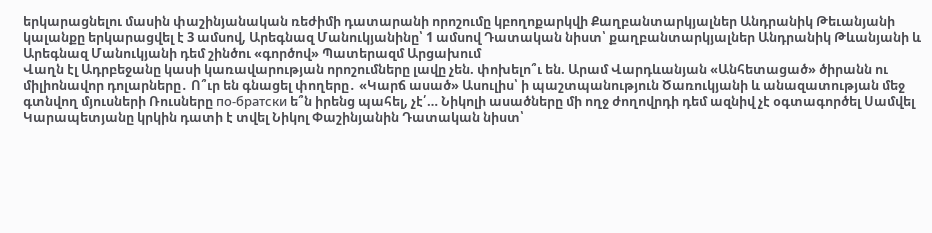երկարացնելու մասին փաշինյանական ռեժիմի դատարանի որոշումը կբողոքարկվի Քաղբանտարկյալներ Անդրանիկ Թեւանյանի կալանքը երկարացվել է 3 ամսով, Արեգնազ Մանուկյանինը՝ 1 ամսով Դատական նիստ՝ քաղբանտարկյալներ Անդրանիկ Թևանյանի և Արեգնազ Մանուկյանի դեմ շինծու «գործով» Պատերազմ Արցախում
Վաղն էլ Ադրբեջանը կասի կառավարության որոշումները լավը չեն. փոխելո՞ւ են. Արամ Վարդևանյան «Անհետացած» ծիրանն ու միլիոնավոր դոլարները․ Ո՞ւր են գնացել փողերը․ «Կարճ ասած» Ասուլիս՝ ի պաշտպանություն Ծառուկյանի և անազատության մեջ գտնվող մյուսների Ռուսները по-братски ե՞ն իրենց պահել, չէ՛… Նիկոլի ասածները մի ողջ ժողովրդի դեմ ազնիվ չէ օգտագործել Սամվել Կարապետյանը կրկին դատի է տվել Նիկոլ Փաշինյանին Դատական նիստ՝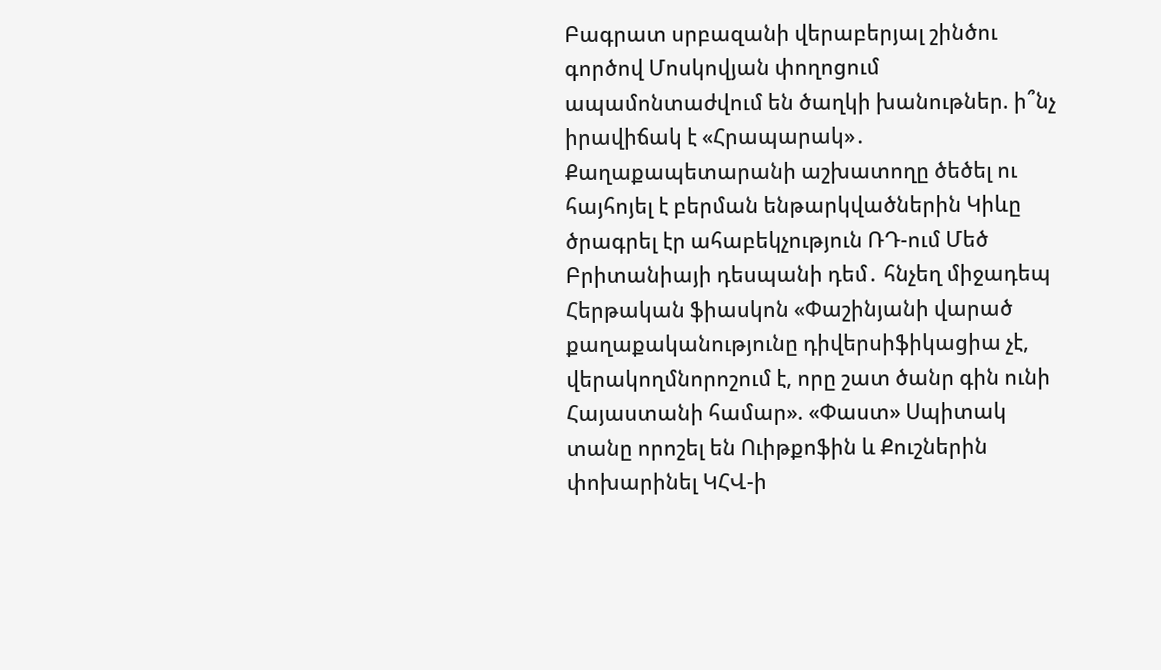Բագրատ սրբազանի վերաբերյալ շինծու գործով Մոսկովյան փողոցում ապամոնտաժվում են ծաղկի խանութներ. ի՞նչ իրավիճակ է «Հրապարակ»․ Քաղաքապետարանի աշխատողը ծեծել ու հայհոյել է բերման ենթարկվածներին Կիևը ծրագրել էր ահաբեկչություն ՌԴ-ում Մեծ Բրիտանիայի դեսպանի դեմ․ հնչեղ միջադեպ Հերթական ֆիասկոն «Փաշինյանի վարած քաղաքականությունը դիվերսիֆիկացիա չէ, վերակողմնորոշում է, որը շատ ծանր գին ունի Հայաստանի համար». «Փաստ» Սպիտակ տանը որոշել են Ուիթքոֆին և Քուշներին փոխարինել ԿՀՎ-ի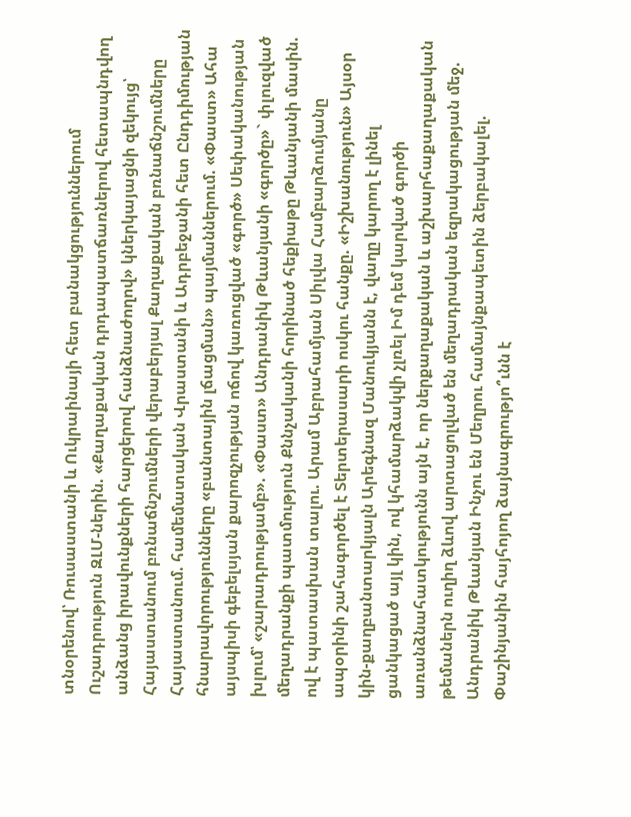տնօրենով՝ Ռուսաստանի և Ուկրաինայի հետ բանակցություններում Ուշադրություն ԶԼՄ-ներին. «Քաղաքական դրդապատճառներով հետապնդվող անձանց իրավունքների հարցերով հանձնաժողով» կներկայացնի զեկույց՝ Հայաստանում բռնաճնշումների վերաբերյալ Քաղաքական բռնաճնշումները Հայաստանում. համեմատական Վրաստանի և Ադրբեջանի հետ Ընդդիմության հնարավորությունները «բանտային լճացման» պայմաններում. «Փաստ» Ահա այսպիսի գեբելսյան քարոզչության ոճով կառուցված «գործ» Սեփականության խլում՝ «շարադրությամբ». «Փաստ» Անդրանիկ Թևանյանի «գործը»` փլուզված մեղադրանքի պատմություն Քննչականի հորինած հեքիաթը Թևանյանի մասին. ով է պատասխան տալու. Արամ Աբրահամյան Սիլվա Համբարձումյանը ապօրինի շահագործել է Տերտերասարի ոսկու հանքը. «Իշխանություն» Այսօր կին-քաղբանտարկյալն Արեգնազ Մանուկյանն է, վաղը կարող է լինել ցանկացած այլ կին, ով կհամարձակվի չլռել Իմ դեմ կարված գործի առանձնահատկությունն այն է, որ ներքաղաքական և աշխարհաքաղաքական թեմաներն ուղիղ ձևով արտացոլված են մեղադրական եզրակացության մեջ. Անդրանիկ Թևանյան Ինչու են Մեղրու համայնքապետին ձերբակալել. Փաշինյանին հայհոյող ձայնագրությո՞ւնն է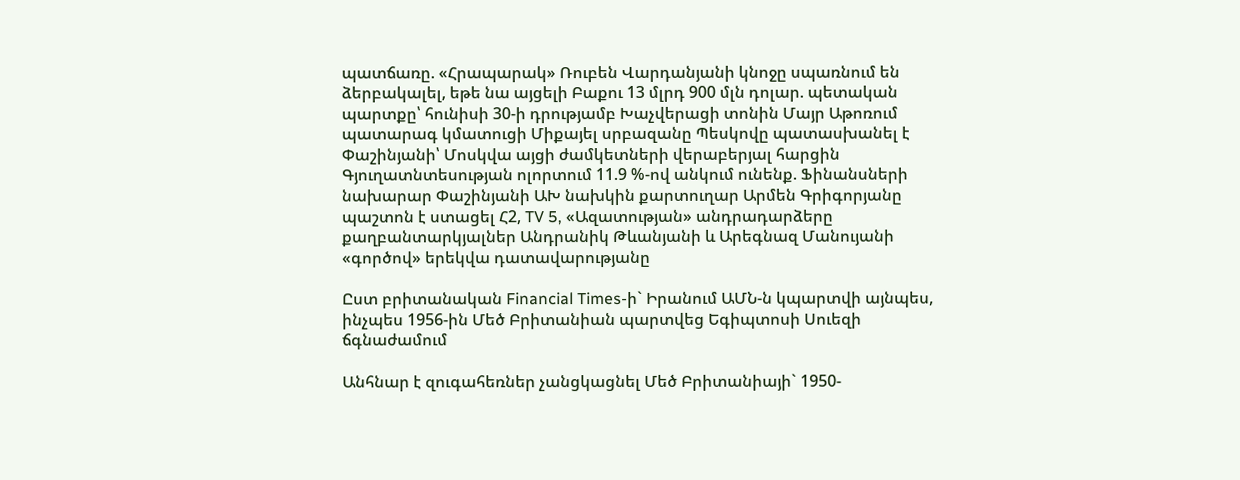պատճառը. «Հրապարակ» Ռուբեն Վարդանյանի կնոջը սպառնում են ձերբակալել, եթե նա այցելի Բաքու 13 մլրդ 900 մլն դոլար. պետական պարտքը՝ հունիսի 30-ի դրությամբ Խաչվերացի տոնին Մայր Աթոռում պատարագ կմատուցի Միքայել սրբազանը Պեսկովը պատասխանել է Փաշինյանի՝ Մոսկվա այցի ժամկետների վերաբերյալ հարցին Գյուղատնտեսության ոլորտում 11.9 %-ով անկում ունենք. Ֆինանսների նախարար Փաշինյանի ԱԽ նախկին քարտուղար Արմեն Գրիգորյանը պաշտոն է ստացել Հ2, TV 5, «Ազատության» անդրադարձերը քաղբանտարկյալներ Անդրանիկ Թևանյանի և Արեգնազ Մանույանի «գործով» երեկվա դատավարությանը

Ըստ բրիտանական Financial Times-ի` Իրանում ԱՄՆ-ն կպարտվի այնպես, ինչպես 1956-ին Մեծ Բրիտանիան պարտվեց Եգիպտոսի Սուեզի ճգնաժամում

Անհնար է զուգահեռներ չանցկացնել Մեծ Բրիտանիայի` 1950-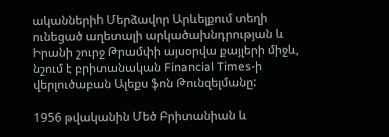ականներիh Մերձավոր Արևելքում տեղի ունեցած աղետալի արկածախնդրության և Իրանի շուրջ Թրամփի այսօրվա քայլերի միջև, նշում է բրիտանական Financial Times-ի վերլուծաբան Ալեքս ֆոն Թունզելմանը:

1956 թվականին Մեծ Բրիտանիան և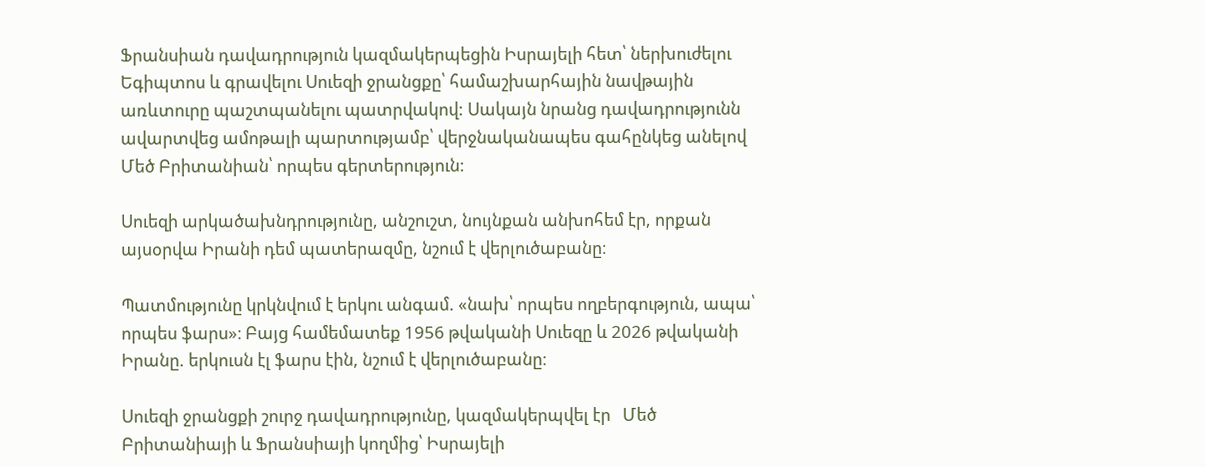Ֆրանսիան դավադրություն կազմակերպեցին Իսրայելի հետ՝ ներխուժելու Եգիպտոս և գրավելու Սուեզի ջրանցքը՝ համաշխարհային նավթային առևտուրը պաշտպանելու պատրվակով: Սակայն նրանց դավադրությունն ավարտվեց ամոթալի պարտությամբ՝ վերջնականապես գահընկեց անելով Մեծ Բրիտանիան՝ որպես գերտերություն:

Սուեզի արկածախնդրությունը, անշուշտ, նույնքան անխոհեմ էր, որքան այսօրվա Իրանի դեմ պատերազմը, նշում է վերլուծաբանը։

Պատմությունը կրկնվում է երկու անգամ. «նախ՝ որպես ողբերգություն, ապա՝ որպես ֆարս»։ Բայց համեմատեք 1956 թվականի Սուեզը և 2026 թվականի Իրանը. երկուսն էլ ֆարս էին, նշում է վերլուծաբանը։

Սուեզի ջրանցքի շուրջ դավադրությունը, կազմակերպվել էր   Մեծ Բրիտանիայի և Ֆրանսիայի կողմից՝ Իսրայելի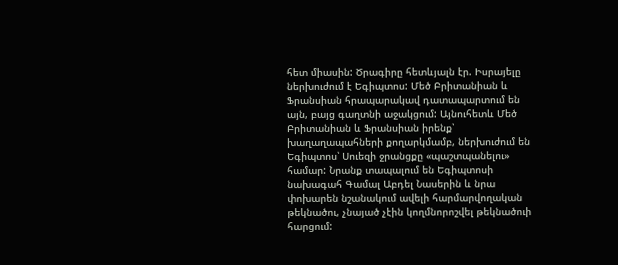հետ միասին: Ծրագիրը հետևյալն էր. Իսրայելը ներխուժում է Եգիպտոս: Մեծ Բրիտանիան և Ֆրանսիան հրապարակավ դատապարտում են այն, բայց գաղտնի աջակցում: Այնուհետև Մեծ Բրիտանիան և Ֆրանսիան իրենք՝ խաղաղապահների քողարկմամբ, ներխուժում են Եգիպտոս՝ Սուեզի ջրանցքը «պաշտպանելու» համար: Նրանք տապալում են Եգիպտոսի նախագահ Գամալ Աբդել Նասերին և նրա փոխարեն նշանակում ավելի հարմարվողական թեկնածու, չնայած չէին կողմնորոշվել թեկնածուի հարցում: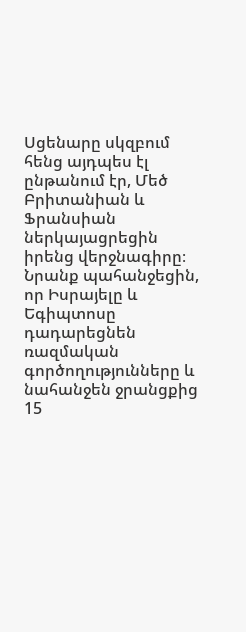Սցենարը սկզբում հենց այդպես էլ ընթանում էր, Մեծ Բրիտանիան և Ֆրանսիան ներկայացրեցին իրենց վերջնագիրը։ Նրանք պահանջեցին, որ Իսրայելը և Եգիպտոսը դադարեցնեն ռազմական գործողությունները և նահանջեն ջրանցքից 15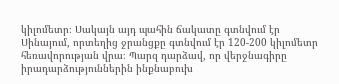կիլոմետր։ Սակայն այդ պահին ճակատը գտնվում էր Սինայում, որտեղից ջրանցքը գտնվում էր 120-200 կիլոմետր հեռավորության վրա։ Պարզ դարձավ, որ վերջնագիրը իրադարձություններին ինքնաբուխ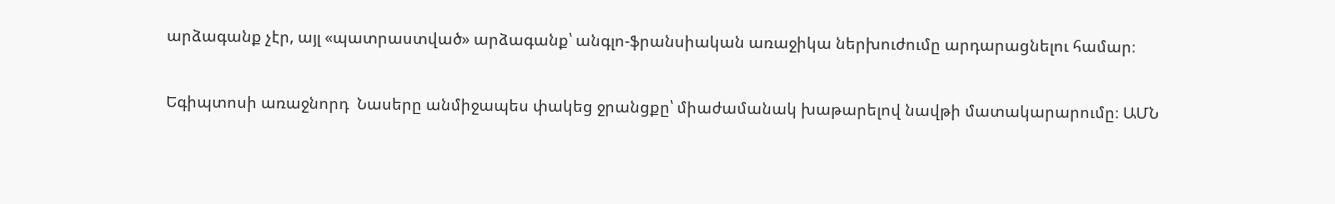արձագանք չէր, այլ «պատրաստված» արձագանք՝ անգլո-ֆրանսիական առաջիկա ներխուժումը արդարացնելու համար։

Եգիպտոսի առաջնորդ  Նասերը անմիջապես փակեց ջրանցքը՝ միաժամանակ խաթարելով նավթի մատակարարումը։ ԱՄՆ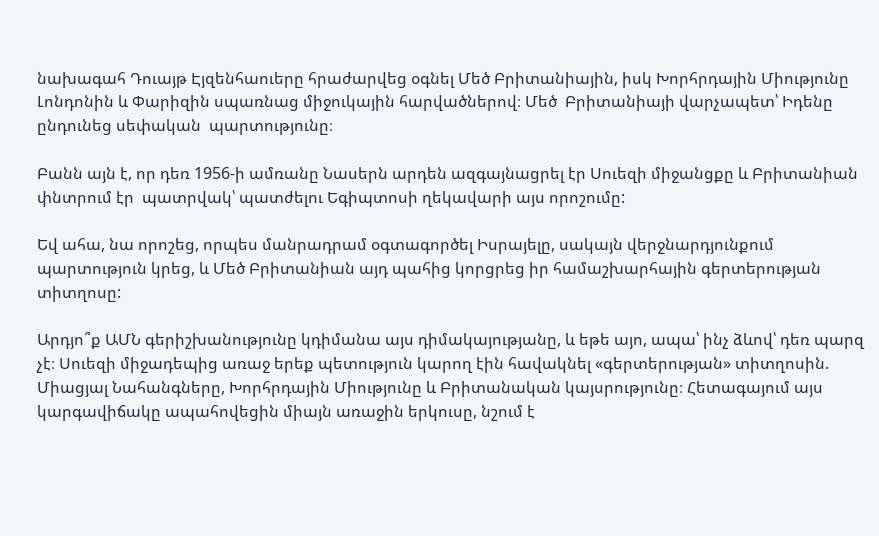նախագահ Դուայթ Էյզենհաուերը հրաժարվեց օգնել Մեծ Բրիտանիային, իսկ Խորհրդային Միությունը Լոնդոնին և Փարիզին սպառնաց միջուկային հարվածներով։ Մեծ  Բրիտանիայի վարչապետ՝ Իդենը ընդունեց սեփական  պարտությունը։

Բանն այն է, որ դեռ 1956-ի ամռանը Նասերն արդեն ազգայնացրել էր Սուեզի միջանցքը և Բրիտանիան փնտրում էր  պատրվակ՝ պատժելու Եգիպտոսի ղեկավարի այս որոշումը:

Եվ ահա, նա որոշեց, որպես մանրադրամ օգտագործել Իսրայելը, սակայն վերջնարդյունքում պարտություն կրեց, և Մեծ Բրիտանիան այդ պահից կորցրեց իր համաշխարհային գերտերության տիտղոսը:

Արդյո՞ք ԱՄՆ գերիշխանությունը կդիմանա այս դիմակայությանը, և եթե այո, ապա՝ ինչ ձևով՝ դեռ պարզ չէ։ Սուեզի միջադեպից առաջ երեք պետություն կարող էին հավակնել «գերտերության» տիտղոսին. Միացյալ Նահանգները, Խորհրդային Միությունը և Բրիտանական կայսրությունը։ Հետագայում այս կարգավիճակը ապահովեցին միայն առաջին երկուսը, նշում է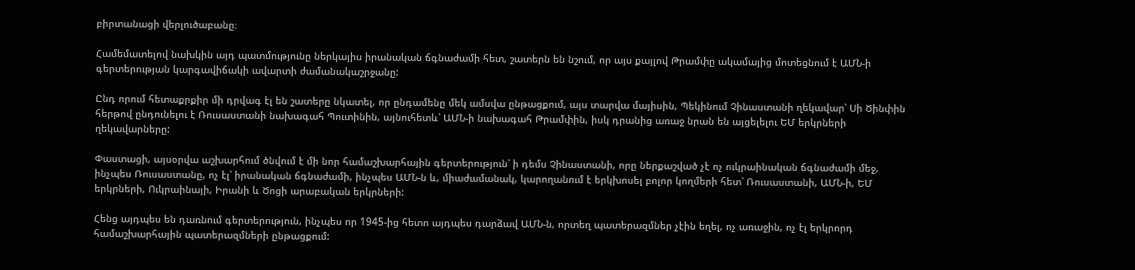բիրտանացի վերլուծաբանը։

Համեմատելով նախկին այդ պատմությունը ներկայիս իրանական ճգնաժամի հետ, շատերն են նշում, որ այս քայլով Թրամփը ակամայից մոտեցնում է ԱՄՆ-ի գերտերության կարգավիճակի ավարտի ժամանակաշրջանը:

Ընդ որում հետաքրքիր մի դրվագ էլ են շատերը նկատել, որ ընդամենը մեկ ամսվա ընթացքում, այս տարվա մայիսին, Պեկինում Չինաստանի ղեկավար՝ Սի Ծինփին հերթով ընդունելու է Ռուսաստանի նախագահ Պուտինին, այնուհետև՝ ԱՄՆ-ի նախագահ Թրամփին, իսկ դրանից առաջ նրան են այցելելու ԵՄ երկրների ղեկավարները:

Փաստացի, այսօրվա աշխարհում ծնվում է մի նոր համաշխարհային գերտերություն՝ ի դեմս Չինաստանի, որը ներքաշված չէ ոչ ուկրաինական ճգնաժամի մեջ, ինչպես Ռուսաստանը, ոչ էլ՝ իրանական ճգնաժամի, ինչպես ԱՄՆ-ն և, միաժամանակ, կարողանում է երկխոսել բոլոր կողմերի հետ՝ Ռուսաստանի, ԱՄՆ-ի, ԵՄ երկրների, Ուկրաինայի, Իրանի և Ծոցի արաբական երկրների:

Հենց այդպես են դառնում գերտերություն, ինչպես որ 1945-ից հետո այդպես դարձավ ԱՄՆ-ն, որտեղ պատերազմներ չէին եղել, ոչ առաջին, ոչ էլ երկրորդ համաշխարհային պատերազմների ընթացքում: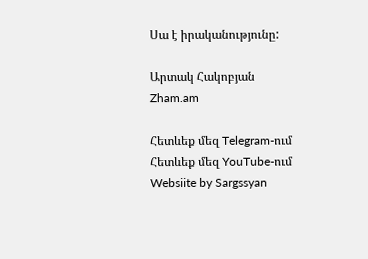Սա է իրականությունը:

Արտակ Հակոբյան
Zham.am

Հետևեք մեզ Telegram-ում
Հետևեք մեզ YouTube-ում
Websiite by Sargssyan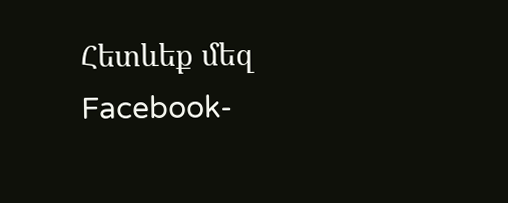Հետևեք մեզ Facebook-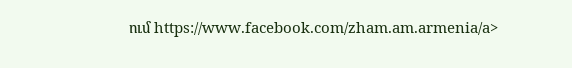ում https://www.facebook.com/zham.am.armenia/a>